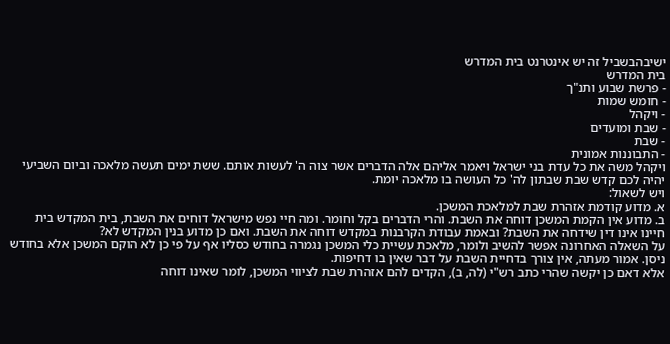ישיבהבשביל זה יש אינטרנט בית המדרש
בית המדרש
- פרשת שבוע ותנ"ך
- חומש שמות
- ויקהל
- שבת ומועדים
- שבת
- התבוננות אמונית
ויקהל משה את כל עדת בני ישראל ויאמר אליהם אלה הדברים אשר צוה ה' לעשות אותם. ששת ימים תעשה מלאכה וביום השביעי יהיה לכם קדש שבת שבתון לה' כל העושה בו מלאכה יומת.
ויש לשאול:
א. מדוע קודמת אזהרת שבת למלאכת המשכן.
ב. מדוע אין הקמת המשכן דוחה את השבת. והרי הדברים בקל וחומר. ומה חיי נפש מישראל דוחים את השבת, בית המקדש בית חיינו אינו דין שידחה את השבת? ובאמת עבודת הקרבנות במקדש דוחה את השבת. ואם כן מדוע בנין המקדש לא?
על השאלה האחרונה אפשר להשיב ולומר, מלאכת עשיית כלי המשכן נגמרה בחודש כסליו אף על פי כן לא הוקם המשכן אלא בחודש ניסן. אמור מעתה, אין צורך בדחיית השבת על דבר שאין בו דחיפות.
אלא דאם כן יקשה שהרי כתב רש"י (לה, ב), הקדים להם אזהרת שבת לציווי המשכן, לומר שאינו דוחה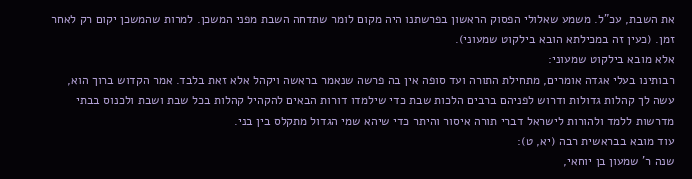את השבת, עכ"ל. משמע שאלולי הפסוק הראשון בפרשתנו היה מקום לומר שתדחה השבת מפני המשכן. למרות שהמשכן יקום רק לאחר זמן. (כעין זה במכילתא הובא בילקוט שמעוני).
אלא מובא בילקוט שמעוני:
רבותינו בעלי אגדה אומרים, מתחילת התורה ועד סופה אין בה פרשה שנאמר בראשה ויקהל אלא זאת בלבד. אמר הקדוש ברוך הוא, עשה לך קהלות גדולות ודרוש לפניהם ברבים הלכות שבת כדי שילמדו דורות הבאים להקהיל קהלות בכל שבת ושבת ולכנוס בבתי מדרשות ללמד ולהורות לישראל דברי תורה איסור והיתר כדי שיהא שמי הגדול מתקלס בין בני.
עוד מובא בבראשית רבה (יא, ט):
שנה ר' שמעון בן יוחאי,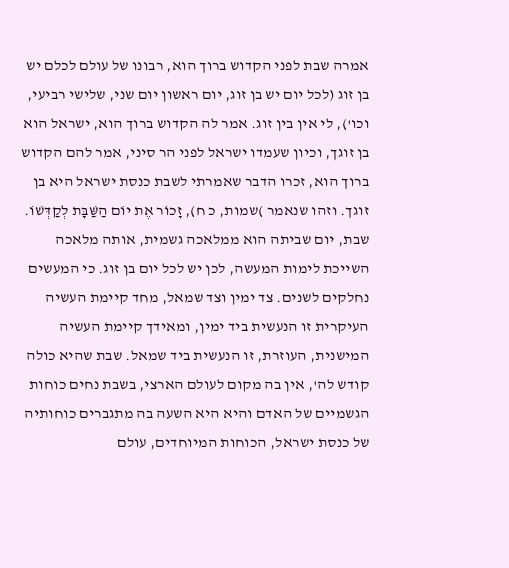אמרה שבת לפני הקדוש ברוך הוא, רבונו של עולם לכלם יש בן זוג (לכל יום יש בן זוג, יום ראשון יום שני, שלישי רביעי, וכו'), לי אין בין זוג. אמר לה הקדוש ברוך הוא, ישראל הוא בן זוגך, וכיון שעמדו ישראל לפני הר סיני, אמר להם הקדוש ברוך הוא, זכרו הדבר שאמרתי לשבת כנסת ישראל היא בן זוגך. וזהו שנאמר )שמות, כ ח), זָכוֹר אֶת יוֹם הַשַּׁבָּת לְקַדְּשׁוֹ.
שבת, יום שביתה הוא ממלאכה גשמית, אותה מלאכה השייכת לימות המעשה, לכן יש לכל יום בן זוג. כי המעשים נחלקים לשנים. צד ימין וצד שמאל, מחד קיימת העשיה העיקרית זו הנעשית ביד ימין, ומאידך קיימת העשיה המישנית, העוזרת, זו הנעשית ביד שמאל. שבת שהיא כולה קודש לה', אין בה מקום לעולם הארצי, בשבת נחים כוחות הגשמיים של האדם והיא היא השעה בה מתגברים כוחותיה של כנסת ישראל, הכוחות המיוחדים, עולם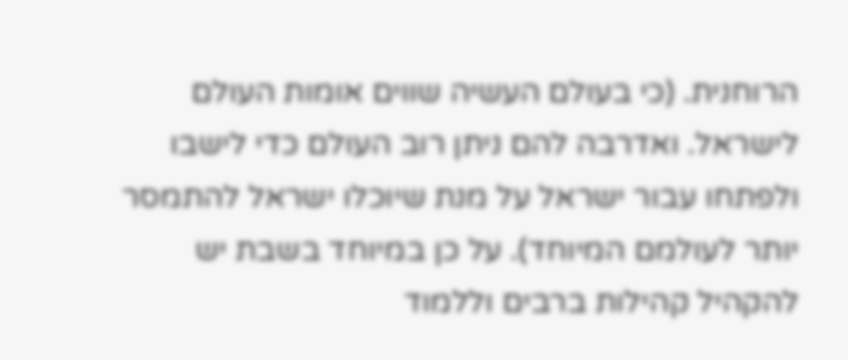הרוחנית. (כי בעולם העשיה שווים אומות העולם לישראל. ואדרבה להם ניתן רוב העולם כדי לישבו ולפתחו עבור ישראל על מנת שיוכלו ישראל להתמסר יותר לעולמם המיוחד). על כן במיוחד בשבת יש להקהיל קהילות ברבים וללמוד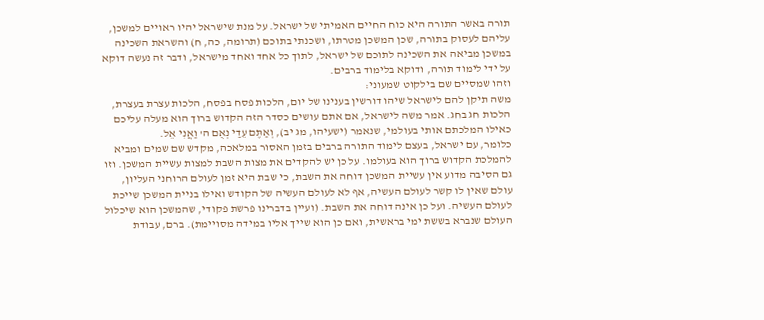תורה באשר התורה היא כוח החיים האמיתי של ישראל. על מנת שישראל יהיו ראויים למשכן, עליהם לעסוק בתורה, שכן המשכן מטרתו, ושכנתי בתוכם (תרומה, כה, ח) והשראת השכינה במשכן מביאה את השכינה לתוכם של ישראל, לתוך כל אחד ואחד מישראל, ודבר זה נעשה דוקא על ידי לימוד תורה, ודוקא בלימוד ברבים.
וזהו שמסיים שם בילקוט שמעוני:
משה תיקן להם לישראל שיהו דורשין בענינו של יום, הלכות פסח בפסח, הלכות עצרת בעצרת, הלכות חג בחג. אמר משה לישראל, אם אתם עושים כסדר הזה הקדוש ברוך הוא מעלה עליכם כאילו המלכתם אותי בעולמי, שנאמר (ישעיהו, מג יב), וְאַתֶּם עֵדַי נְאֻם ה' וַאֲנִי אֵל.
כלומר, עם ישראל, בעצם לימוד התורה ברבים בזמן האסור במלאכה, מקדש שם שמים ומביא להמלכת הקדוש ברוך הוא בעולמו. על כן יש להקדים את מצות השבת למצות עשיית המשכן. וזו גם הסיבה מדוע אין עשיית המשכן דוחה את השבת, כי שבת היא זמן לעולם הרוחני העליון, עולם שאין לו קשר לעולם העשיה, אף לא לעולם העשיה של הקודש ואילו בניית המשכן שייכת לעולם העשיה. ועל כן אינה דוחה את השבת. (ועיין בדברינו פרשת פקודי, שהמשכן הוא שיכלול העולם שנברא בששת ימי בראשית, ואם כן הוא שייך אליו במידה מסויימת). ברם, עבודת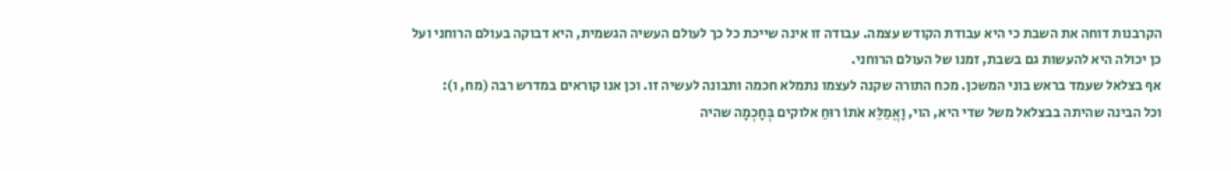הקרבנות דוחה את השבת כי היא עבודת הקודש עצמה. עבודה זו אינה שייכת כל כך לעולם העשיה הגשמית, היא דבוקה בעולם הרוחני ועל כן יכולה היא להעשות גם בשבת, זמנו של העולם הרוחני.
אף בצלאל שעמד בראש בוני המשכן. מכח התורה שקנה לעצמו נתמלא חכמה ותבונה לעשיה זו. וכן אנו קוראים במדרש רבה (מח, ו):
וכל הבינה שהיתה בבצלאל משל שדי היא, הוי, וָאֲמַלֵּא אֹתוֹ רוּחַ אלוקים בְּחָכְמָה שהיה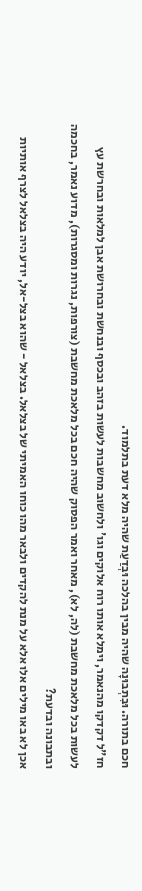חכם בתורה. וּבִתְבוּנָה שהיה מבין בהלכה וּבְדַעַת שהיה מלא דעת בתלמוד.
חז"ל דקדקו מהנאמר, וימלא אותו רוח אלוקים וגו' ולחשוב מחשבות לעשות בזהב ובכסף ובנחשת ובחרושת אבן למלאות ובחרשת עץ לעשות בכל מלאכת מחשבת (לה, לא), מאחר ואמר הפסוק שהיה חכם בכל מלאכת מחשבת (צורפות, נגרות ומסגרות), מדוע נאמר, בחכמה ובתבונה ובדעת?
אכן לא באו מילים אלו אלא על מנת להקדים ולבאר מהו כוחו האמיתי של בצלאל. בצלאל - שהוא בצל-אל, יודע היה בצלאל לצרף אותיות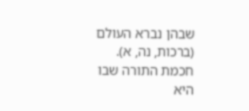שבהן נברא העולם (ברכות, נה, א). חכמת התורה שבו היא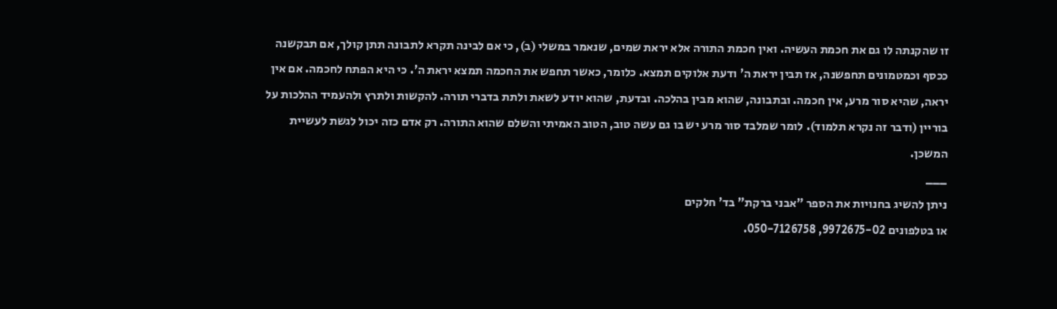זו שהקנתה לו גם את חכמת העשיה. ואין חכמת התורה אלא יראת שמים, שנאמר במשלי (ב), כי אם לבינה תקרא לתבונה תתן קולך, אם תבקשנה ככסף וכמטמונים תחפשנה, אז תבין יראת ה' ודעת אלוקים תמצא. כלומר, כאשר תחפש את החכמה תמצא יראת ה'. כי היא הפתח לחכמה. אם אין יראה, שהיא סור מרע, אין חכמה. ובתבונה, שהוא מבין בהלכה. ובדעת, שהוא יודע לשאת ולתת בדברי תורה. להקשות ולתרץ ולהעמיד ההלכות על בוריין (ודבר זה נקרא תלמוד). לומר שמלבד סור מרע יש בו גם עשה טוב, הטוב האמיתי והשלם שהוא התורה. רק אדם כזה יכול לגשת לעשיית המשכן.
___
ניתן להשיג בחנויות את הספר "אבני ברקת" בד' חלקים
או בטלפונים 9972675-02, 050-7126758.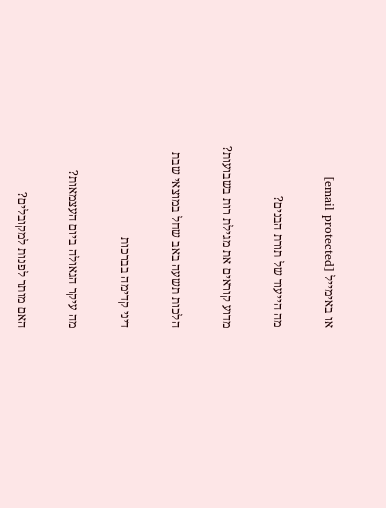או באימייל [email protected]

מה הייעוד של תורת הבנים?

מדוע קוראים את מגילת רות בשבועות?

הלכות תשעה באב שחל במוצאי שבת

דיני קדימה בברכות

מה עיקר הגאולה ביום העצמאות?

האם מותר לפנות למקובלים?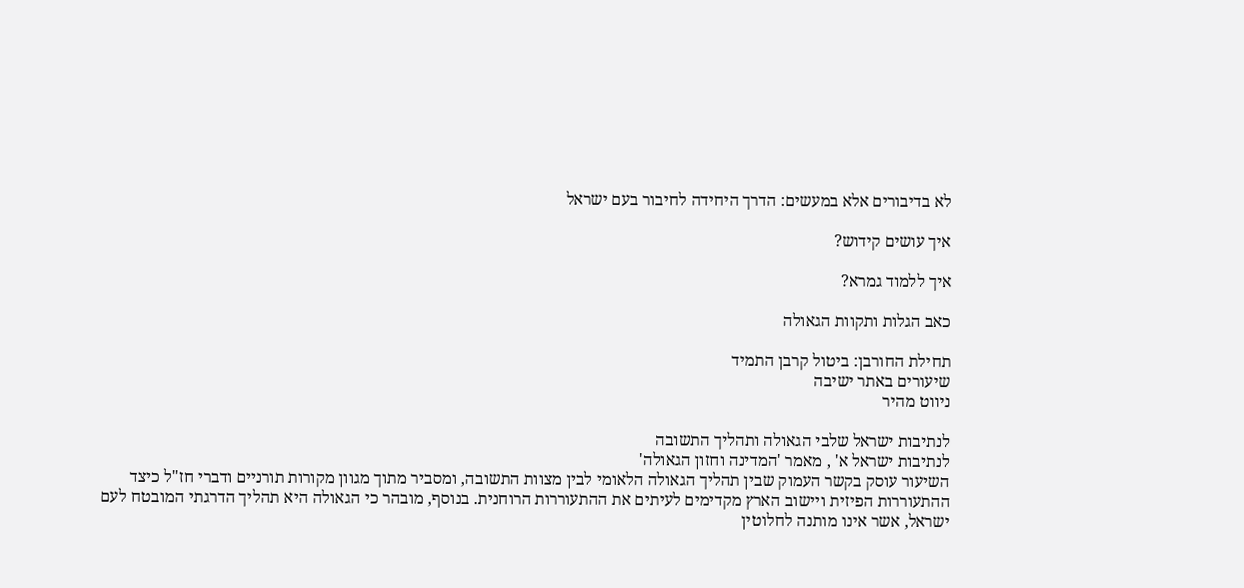לא בדיבורים אלא במעשים: הדרך היחידה לחיבור בעם ישראל

איך עושים קידוש?

איך ללמוד גמרא?

כאב הגלות ותקוות הגאולה

תחילת החורבן: ביטול קרבן התמיד
שיעורים באתר ישיבה
ניווט מהיר

לנתיבות ישראל שלבי הגאולה ותהליך התשובה
לנתיבות ישראל א' , מאמר 'המדינה וחזון הגאולה'
השיעור עוסק בקשר העמוק שבין תהליך הגאולה הלאומי לבין מצוות התשובה, ומסביר מתוך מגוון מקורות תורניים ודברי חז"ל כיצד ההתעוררות הפיזית ויישוב הארץ מקדימים לעיתים את ההתעוררות הרוחנית. בנוסף, מובהר כי הגאולה היא תהליך הדרגתי המובטח לעם ישראל, אשר אינו מותנה לחלוטין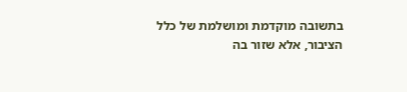בתשובה מוקדמת ומושלמת של כלל הציבור, אלא שזור בה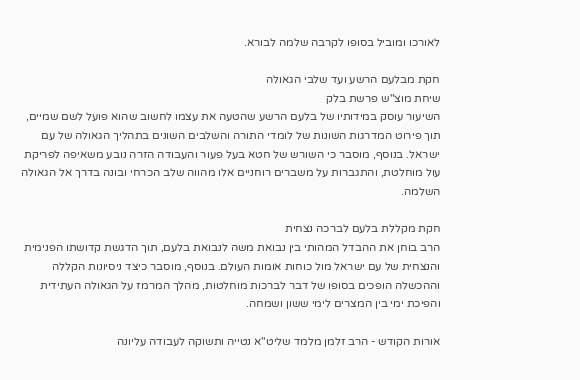לאורכו ומוביל בסופו לקרבה שלמה לבורא.

חקת מבלעם הרשע ועד שלבי הגאולה
שיחת מוצ"ש פרשת בלק
השיעור עוסק במידותיו של בלעם הרשע שהטעה את עצמו לחשוב שהוא פועל לשם שמיים, תוך פירוט המדרגות השונות של לומדי התורה והשלבים השונים בתהליך הגאולה של עם ישראל. בנוסף, מוסבר כי השורש של חטא בעל פעור והעבודה הזרה נובע משאיפה לפריקת עול מוחלטת, והתגברות על משברים רוחניים אלו מהווה שלב הכרחי ובונה בדרך אל הגאולה השלמה.

חקת מקללת בלעם לברכה נצחית
הרב בוחן את ההבדל המהותי בין נבואת משה לנבואת בלעם, תוך הדגשת קדושתו הפנימית והנצחית של עם ישראל מול כוחות אומות העולם. בנוסף, מוסבר כיצד ניסיונות הקללה וההכשלה הופכים בסופו של דבר לברכות מוחלטות, מהלך המרמז על הגאולה העתידית והפיכת ימי בין המצרים לימי ששון ושמחה.

אורות הקודש - הרב זלמן מלמד שליט"א נטייה ותשוקה לעבודה עליונה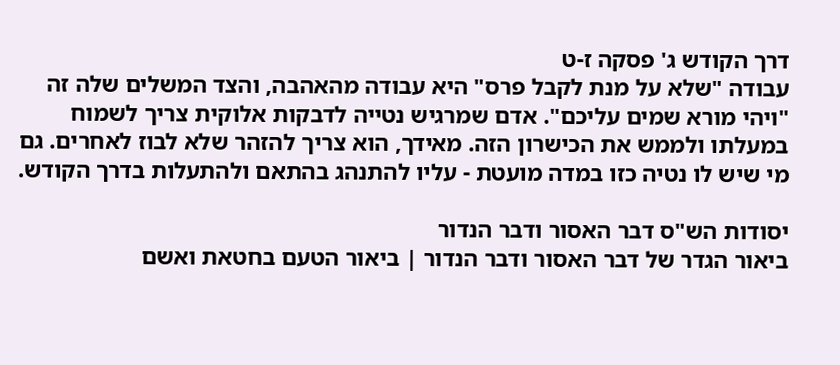דרך הקודש ג' פסקה ז-ט
עבודה "שלא על מנת לקבל פרס" היא עבודה מהאהבה, והצד המשלים שלה זה "ויהי מורא שמים עליכם". אדם שמרגיש נטייה לדבקות אלוקית צריך לשמוח במעלתו ולממש את הכישרון הזה. מאידך, הוא צריך להזהר שלא לבוז לאחרים. גם מי שיש לו נטיה כזו במדה מועטת - עליו להתנהג בהתאם ולהתעלות בדרך הקודש.

יסודות הש"ס דבר האסור ודבר הנדור
ביאור הגדר של דבר האסור ודבר הנדור | ביאור הטעם בחטאת ואשם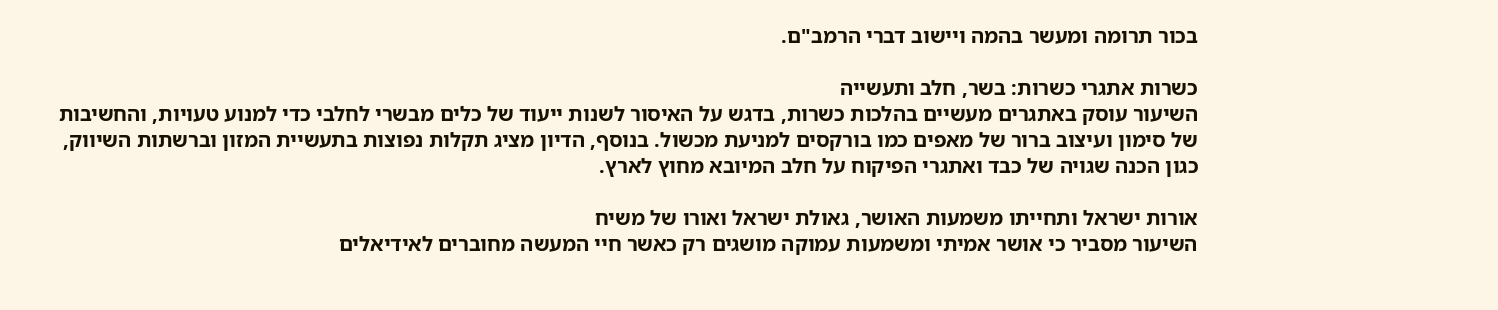בכור תרומה ומעשר בהמה ויישוב דברי הרמב"ם.

כשרות אתגרי כשרות: בשר, חלב ותעשייה
השיעור עוסק באתגרים מעשיים בהלכות כשרות, בדגש על האיסור לשנות ייעוד של כלים מבשרי לחלבי כדי למנוע טעויות, והחשיבות של סימון ועיצוב ברור של מאפים כמו בורקסים למניעת מכשול. בנוסף, הדיון מציג תקלות נפוצות בתעשיית המזון וברשתות השיווק, כגון הכנה שגויה של כבד ואתגרי הפיקוח על חלב המיובא מחוץ לארץ.

אורות ישראל ותחייתו משמעות האושר, גאולת ישראל ואורו של משיח
השיעור מסביר כי אושר אמיתי ומשמעות עמוקה מושגים רק כאשר חיי המעשה מחוברים לאידיאלים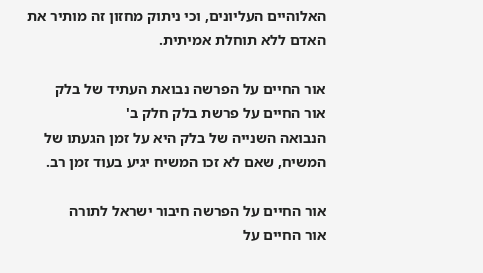האלוהיים העליונים, וכי ניתוק מחזון זה מותיר את האדם ללא תוחלת אמיתית.

אור החיים על הפרשה נבואת העתיד של בלק
אור החיים על פרשת בלק חלק ב'
הנבואה השנייה של בלק היא על זמן הגעתו של המשיח, שאם לא זכו המשיח יגיע בעוד זמן רב.

אור החיים על הפרשה חיבור ישראל לתורה
אור החיים על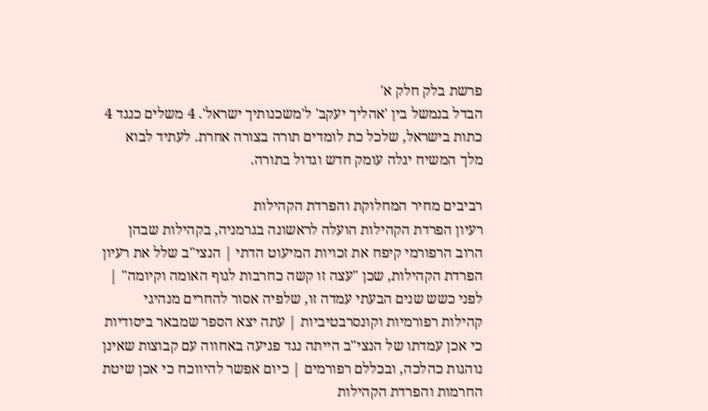פרשת בלק חלק א'
הבדל בנמשל בין 'אהליך יעקב' ל'משכנותיך ישראל'. 4 משלים כנגד 4 כתות בישראל, שלכל כת לומדים תורה בצורה אחרת. לעתיד לבוא מלך המשיח יגלה עומק חדש וגדול בתורה.

רביבים מחיר המחלוקת והפרדת הקהילות
רעיון הפרדת הקהילות הועלה לראשונה בגרמניה, בקהילות שבהן הרוב הרפורמי קיפח את זכויות המיעוט הדתי | הנצי"ב שלל את רעיון הפרדת הקהילות, שכן "עצה זו קשה כחרבות לגוף האומה וקיומה" | לפני כשש שנים הבעתי עמדה זו, שלפיה אסור להחרים מנהיגי קהילות רפורמיות וקונסרבטיביות | עתה יצא הספר שמבאר ביסודיות כי אכן עמדתו של הנצי"ב הייתה נגד פגיעה באחווה עם קבוצות שאינן נוהגות כהלכה, ובכללם רפורמים | כיום אפשר להיווכח כי אכן שיטת החרמות והפרדת הקהילות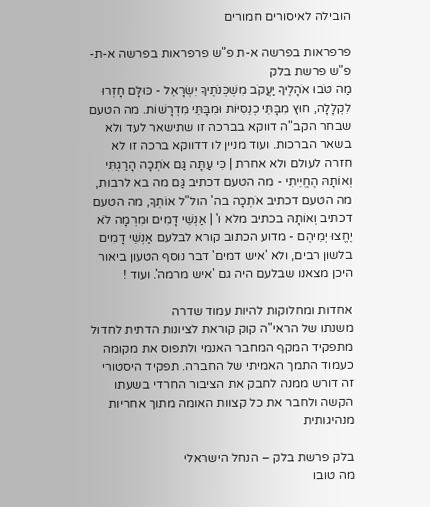הובילה לאיסורים חמורים

פרפראות בפרשה א-ת פ"ש פרפראות בפרשה א-ת-פ"ש פרשת בלק
מַה טֹּבוּ אֹהָלֶיךָ יַעֲקֹב מִשְׁכְּנֹתֶיךָ יִשְׂרָאֵל - כּוּלָּם חָזְרוּ לִקְלָלָה, חוּץ מִבָּתֵּי כְנֵסִיּוֹת וּמִבָּתֵּי מִדְרָשׁוֹת. מה הטעם שבחר הקב"ה דווקא בברכה זו שתישאר לעד ולא בשאר הברכות. ועוד מניין לו דדווקא ברכה זו לא חזרה לעולם ולא אחרת | כִּי עַתָּה גַּם אֹתְכָה הָרַגְתִּי וְאוֹתָהּ הֶחֱיֵיתִי - מה הטעם דכתיב גַּם מה בא לרבות, מה הטעם דכתיב אֹתְכָה בה' הול"ל אוֹתְךָ, מה הטעם דכתיב וְאוֹתָהּ בכתיב מלא ו' | אַנְשֵׁי דָמִים וּמִרְמָה לֹא יֶחֱצוּ יְמֵיהֶם - מדוע הכתוב קורא לבלעם אַנְשֵׁי דָמִים בלשון רבים, ולא 'איש דמים' דבר נוסף הטעון ביאור היכן מצאנו שבלעם היה גם 'איש מרמה'. ועוד !

אחדות ומחלוקות להיות עמוד שדרה
משנתו של הראי"ה קוק קוראת לציונות הדתית לחדול מתפקיד המקף המחבר האנמי ולתפוס את מקומה כעמוד התמך האמיתי של החברה. תפקיד היסטורי זה דורש ממנה לחבק את הציבור החרדי בשעתו הקשה ולחבר את כל קצוות האומה מתוך אחריות מנהיגותית

בלק פרשת בלק – הנחל הישראלי
מה טובו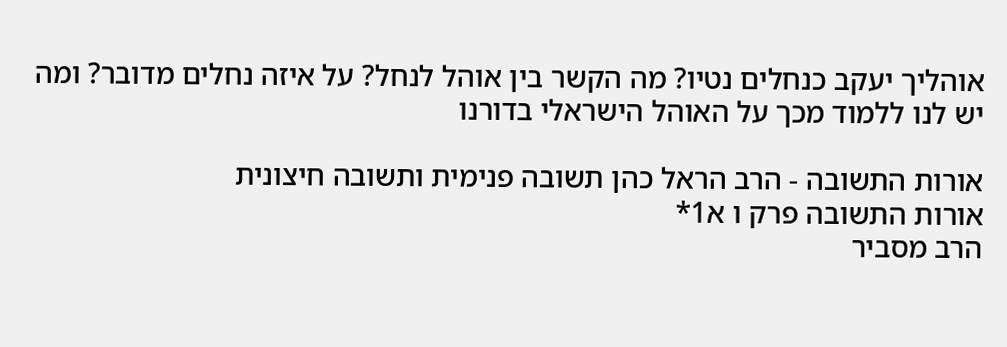אוהליך יעקב כנחלים נטיו? מה הקשר בין אוהל לנחל? על איזה נחלים מדובר? ומה יש לנו ללמוד מכך על האוהל הישראלי בדורנו

אורות התשובה - הרב הראל כהן תשובה פנימית ותשובה חיצונית
אורות התשובה פרק ו א1*
הרב מסביר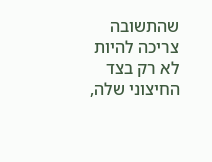שהתשובה צריכה להיות לא רק בצד החיצוני שלה,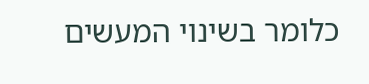כלומר בשינוי המעשים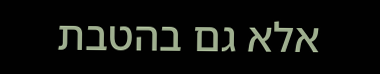אלא גם בהטבת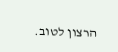הרצון לטוב.